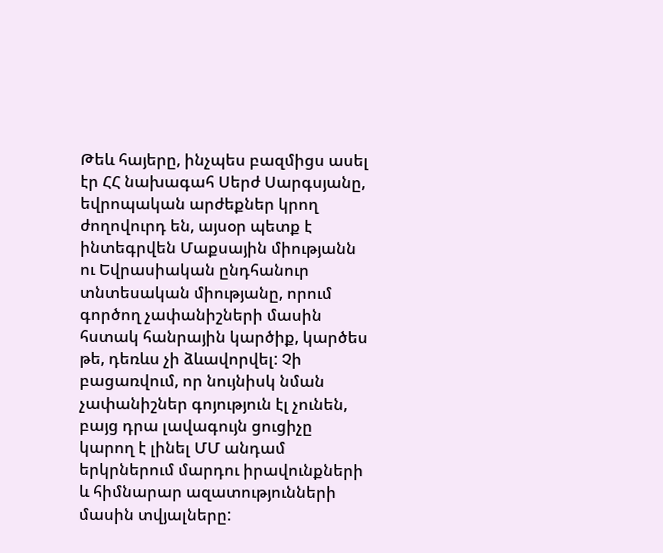Թեև հայերը, ինչպես բազմիցս ասել էր ՀՀ նախագահ Սերժ Սարգսյանը, եվրոպական արժեքներ կրող ժողովուրդ են, այսօր պետք է ինտեգրվեն Մաքսային միությանն ու Եվրասիական ընդհանուր տնտեսական միությանը, որում գործող չափանիշների մասին հստակ հանրային կարծիք, կարծես թե, դեռևս չի ձևավորվել: Չի բացառվում, որ նույնիսկ նման չափանիշներ գոյություն էլ չունեն, բայց դրա լավագույն ցուցիչը կարող է լինել ՄՄ անդամ երկրներում մարդու իրավունքների և հիմնարար ազատությունների մասին տվյալները: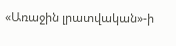«Առաջին լրատվական»-ի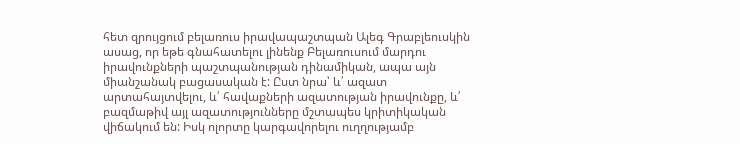հետ զրույցում բելառուս իրավապաշտպան Ալեգ Գրաբլեուսկին ասաց, որ եթե գնահատելու լինենք Բելառուսում մարդու իրավունքների պաշտպանության դինամիկան, ապա այն միանշանակ բացասական է: Ըստ նրա՝ և՛ ազատ արտահայտվելու, և՛ հավաքների ազատության իրավունքը, և՛ բազմաթիվ այլ ազատությունները մշտապես կրիտիկական վիճակում են: Իսկ ոլորտը կարգավորելու ուղղությամբ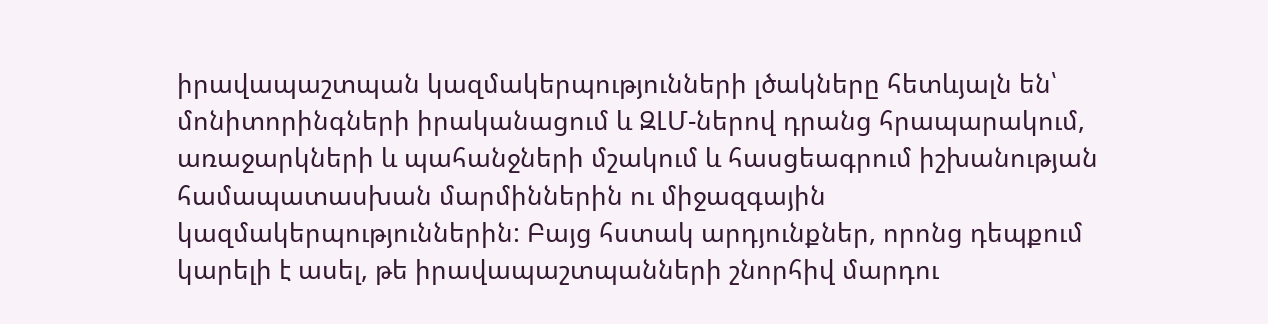իրավապաշտպան կազմակերպությունների լծակները հետևյալն են՝ մոնիտորինգների իրականացում և ԶԼՄ-ներով դրանց հրապարակում, առաջարկների և պահանջների մշակում և հասցեագրում իշխանության համապատասխան մարմիններին ու միջազգային կազմակերպություններին: Բայց հստակ արդյունքներ, որոնց դեպքում կարելի է ասել, թե իրավապաշտպանների շնորհիվ մարդու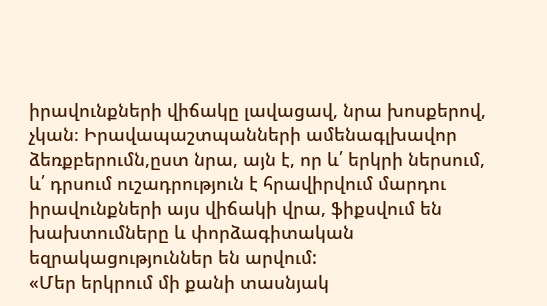իրավունքների վիճակը լավացավ, նրա խոսքերով, չկան։ Իրավապաշտպանների ամենագլխավոր ձեռքբերումն,ըստ նրա, այն է, որ և՛ երկրի ներսում, և՛ դրսում ուշադրություն է հրավիրվում մարդու իրավունքների այս վիճակի վրա, ֆիքսվում են խախտումները և փորձագիտական եզրակացություններ են արվում:
«Մեր երկրում մի քանի տասնյակ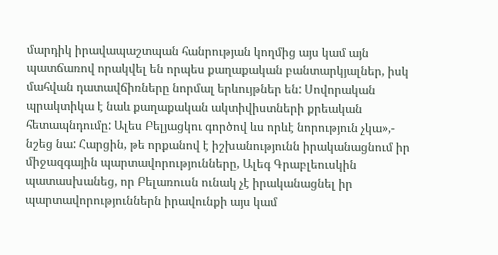մարդիկ իրավապաշտպան հանրության կողմից այս կամ այն պատճառով որակվել են որպես քաղաքական բանտարկյալներ, իսկ մահվան դատավճիռները նորմալ երևույթներ են: Սովորական պրակտիկա է նաև քաղաքական ակտիվիստների քրեական հետապնդումը: Ալես Բելյացկու գործով ևս որևէ նորություն չկա»,- նշեց նա: Հարցին, թե որքանով է իշխանությունն իրականացնում իր միջազգային պարտավորությունները, Ալեգ Գրաբլեուսկին պատասխանեց, որ Բելառուսն ունակ չէ իրականացնել իր պարտավորություններն իրավունքի այս կամ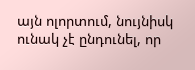այն ոլորտում, նույնիսկ ունակ չէ ընդունել, որ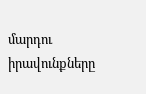մարդու իրավունքները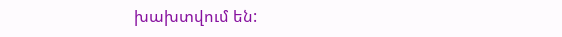խախտվում են: